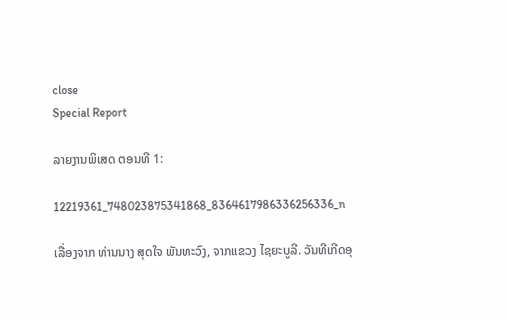close
Special Report

ລາຍງານພິເສດ ຕອນທີ 1:

12219361_748023875341868_8364617986336256336_n

ເລື່ອງຈາກ ທ່ານນາງ ສຸດໃຈ ພັນທະວົງ, ຈາກແຂວງ ໄຊຍະບູລີ. ວັນທີເກີດອຸ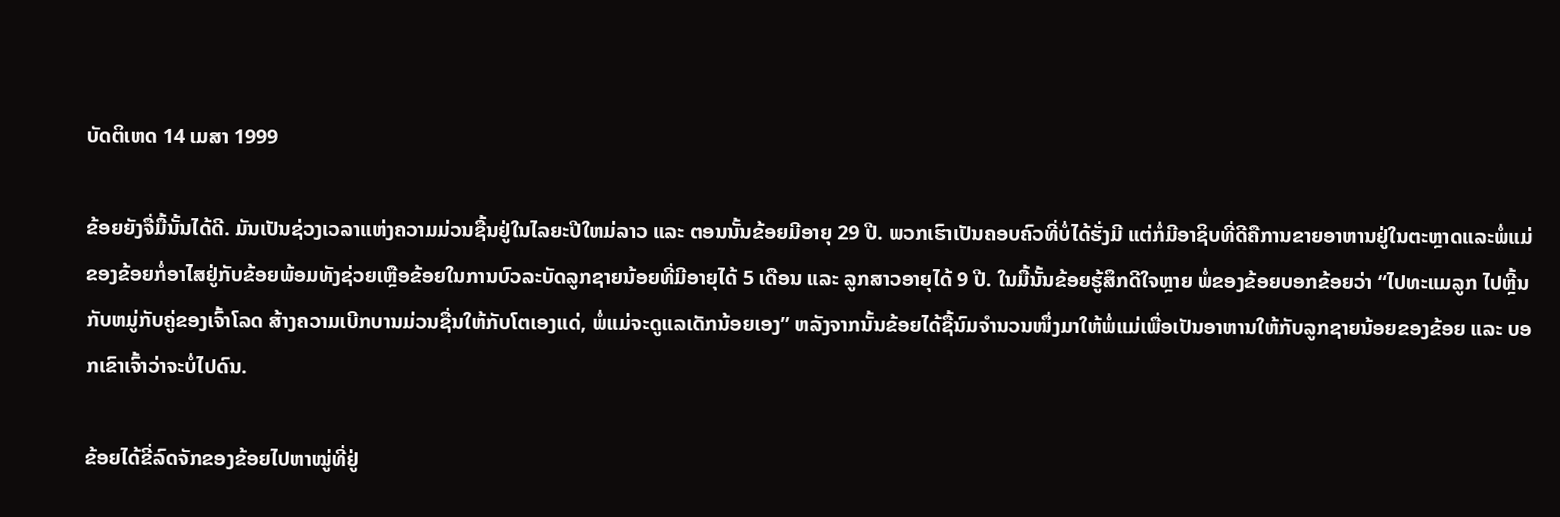ບັດຕິເຫດ 14 ເມສາ 1999

ຂ້ອຍຍັງຈື່ມື້ນັ້ນໄດ້ດີ. ມັນເປັນຊ່ວງເວລາແຫ່ງຄວາມມ່ວນຊື້ນຢູ່ໃນໄລຍະປີໃຫມ່ລາວ ແລະ ຕອນນັ້ນຂ້ອຍມີອາຍຸ 29 ປີ. ພວກເຮົາເປັນຄອບຄົວທີ່ບໍ່ໄດ້ຮັ່ງມີ ແຕ່ກໍ່ມີອາຊິບທີ່ດີຄືການຂາຍອາຫານຢູ່ໃນຕະຫຼາດແລະພໍ່ແມ່ຂອງຂ້ອຍກໍ່ອາໄສຢູ່ກັບຂ້ອຍພ້ອມທັງຊ່ວຍເຫຼືອຂ້ອຍໃນການບົວລະບັດລູກຊາຍນ້ອຍທີ່ມີອາຍຸໄດ້ 5 ເດືອນ ແລະ ລູກສາວອາຍຸໄດ້ 9 ປີ. ໃນມື້ນັ້ນຂ້ອຍຮູ້ສຶກດີໃຈຫຼາຍ ພໍ່ຂອງຂ້ອຍບອກຂ້ອຍວ່າ “ໄປທະແມລູກ ໄປຫຼີ້ນກັບຫມູ່ກັບຄູ່ຂອງເຈົ້າໂລດ ສ້າງຄວາມເບີກບານມ່ວນຊື່ນໃຫ້ກັບໂຕເອງແດ່, ພໍ່ແມ່ຈະດູແລເດັກນ້ອຍເອງ” ຫລັງຈາກນັ້ນຂ້ອຍໄດ້ຊື້ນົມຈໍານວນໜຶ່ງມາໃຫ້ພໍ່ແມ່ເພື່ອເປັນອາຫານໃຫ້ກັບລູກຊາຍນ້ອຍຂອງຂ້ອຍ ແລະ ບອກເຂົາເຈົ້າວ່າຈະບໍ່ໄປດົນ.

ຂ້ອຍໄດ້ຂີ່ລົດຈັກຂອງຂ້ອຍໄປຫາໝູ່ທີ່ຢູ່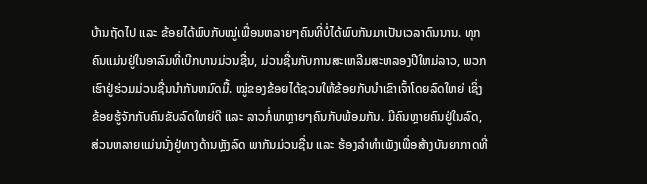ບ້ານຖັດໄປ ແລະ ຂ້ອຍໄດ້ພົບກັບໝູ່ເພື່ອນຫລາຍໆຄົນທີ່ບໍ່ໄດ້ພົບກັນມາເປັນເວລາດົນນານ. ທຸກຄົນແມ່ນຢູ່ໃນອາລົມທີ່ເບີກບານມ່ວນຊື່ນ, ມ່ວນຊື່ນກັບການສະເຫລີມສະຫລອງປີໃຫມ່ລາວ, ພວກເຮົາຢູ່ຮ່ວມມ່ວນຊື່ນນໍາກັນຫມົດມື້. ໝູ່ຂອງຂ້ອຍໄດ້ຊວນໃຫ້ຂ້ອຍກັບນຳເຂົາເຈົ້າໂດຍລົດໃຫຍ່ ເຊິ່ງຂ້ອຍຮູ້ຈັກກັບຄົນຂັບລົດໃຫຍ່ດີ ແລະ ລາວກໍ່ພາຫຼາຍໆຄົນກັບພ້ອມກັນ. ມີຄົນຫຼາຍຄົນຢູ່ໃນລົດ, ສ່ວນຫລາຍແມ່ນນັ່ງຢູ່ທາງດ້ານຫຼັງລົດ ພາກັນມ່ວນຊື່ນ ແລະ ຮ້ອງລຳທຳເພັງເພື່ອສ້າງບັນຍາກາດທີ່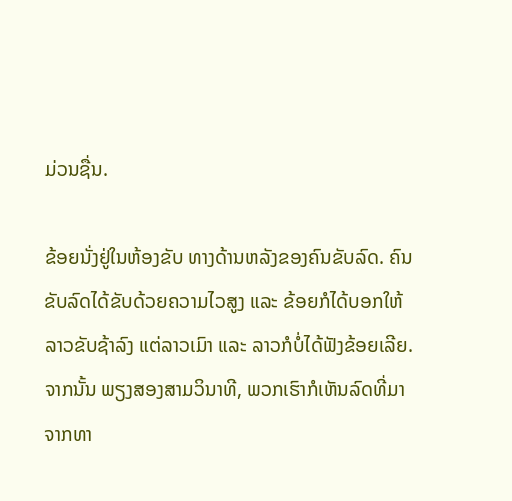ມ່ວນຊື່ນ.

ຂ້ອຍນັ່ງຢູ່ໃນຫ້ອງຂັບ ທາງດ້ານຫລັງຂອງຄົນຂັບລົດ. ຄົນຂັບລົດໄດ້ຂັບດ້ວຍຄວາມໄວສູງ ແລະ ຂ້ອຍກໍໄດ້ບອກໃຫ້ລາວຂັບຊ້າລົງ ແຕ່ລາວເມົາ ແລະ ລາວກໍບໍ່ໄດ້ຟັງຂ້ອຍເລີຍ. ຈາກນັ້ນ ພຽງສອງສາມວິນາທີ, ພວກເຮົາກໍເຫັນລົດທີ່ມາຈາກທາ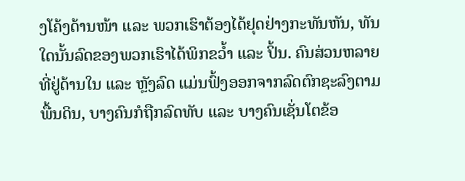ງໂຄ້ງດ້ານໜ້າ ແລະ ພວກເຮົາຕ້ອງໄດ້ຢຸດຢ່າງກະທັນຫັນ, ທັນໃດນັ້ນລົດຂອງພວກເຮົາໄດ້ພິກຂວໍ້າ ແລະ ປິ້ນ. ຄົນສ່ວນຫລາຍທີ່ຢູ່ດ້ານໃນ ແລະ ຫຼັງລົດ ແມ່ນຟົ້ງອອກຈາກລົດຕົກຊະລົງຕາມພື້ນດິນ, ບາງຄົນກໍຖືກລົດທັບ ແລະ ບາງຄົນເຊັ່ນໂຕຂ້ອ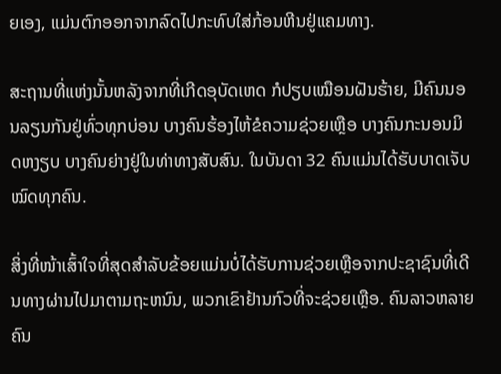ຍເອງ, ແມ່ນຕົກອອກຈາກລົດໄປກະທົບໃສ່ກ້ອນຫີນຢູ່ແຄມທາງ.

ສະຖານທີ່ແຫ່ງນັ້ນຫລັງຈາກທີ່ເກີດອຸບັດເຫດ ກໍປຽບເໝືອນຝັນຮ້າຍ, ມີຄົນນອນລຽນກັນຢູ່ທົ່ວທຸກບ່ອນ ບາງຄົນຮ້ອງໄຫ້ຂໍຄວາມຊ່ວຍເຫຼືອ ບາງຄົນກະນອນມິດຫງຽບ ບາງຄົນຍ່າງຢູ່ໃນທ່າທາງສັບສົນ. ໃນບັນດາ 32 ຄົນແມ່ນໄດ້ຮັບບາດເຈັບໝົດທຸກຄົນ.

ສິ່ງທີ່ໜ້າເສົ້າໃຈທີ່ສຸດສໍາລັບຂ້ອຍແມ່ນບໍ່ໄດ້ຮັບການຊ່ວຍເຫຼືອຈາກປະຊາຊົນທີ່ເດີນທາງຜ່ານໄປມາຕາມຖະຫນົນ, ພວກເຂົາຢ້ານກົວທີ່ຈະຊ່ວຍເຫຼືອ. ຄົນລາວຫລາຍຄົນ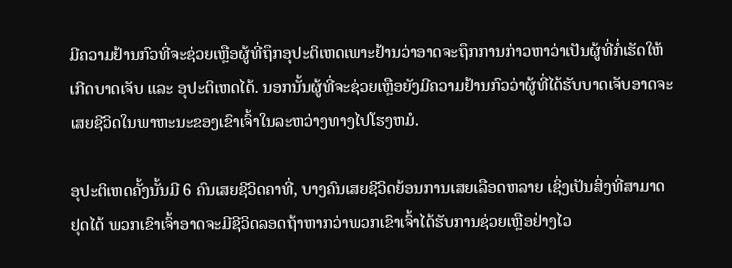ມີຄວາມຢ້ານກົວທີ່ຈະຊ່ວຍເຫຼືອຜູ້ທີ່ຖຶກອຸປະຕິເຫດເພາະຢ້ານວ່າອາດຈະຖຶກການກ່າວຫາວ່າເປັນຜູ້ທີ່ກໍ່ເຮັດໃຫ້ເກີດບາດເຈັບ ແລະ ອຸປະຕິເຫດໄດ້. ນອກນັ້ນຜູ້ທີ່ຈະຊ່ວຍເຫຼືອຍັງມີຄວາມຢ້ານກົວວ່າຜູ້ທີ່ໄດ້ຮັບບາດເຈັບອາດຈະເສຍຊີວິດໃນພາຫະນະຂອງເຂົາເຈົ້າໃນລະຫວ່າງທາງໄປໂຮງຫມໍ.

ອຸປະຕິເຫດຄັ້ງນັ້ນມີ 6 ຄົນເສຍຊີວິດຄາທີ່, ບາງຄົນເສຍຊີວິດຍ້ອນການເສຍເລືອດຫລາຍ ເຊິ່ງເປັນສິ່ງທີ່ສາມາດຢຸດໄດ້ ພວກເຂົາເຈົ້າອາດຈະມີຊີວິດລອດຖ້າຫາກວ່າພວກເຂົາເຈົ້າໄດ້ຮັບການຊ່ວຍເຫຼືອຢ່າງໄວ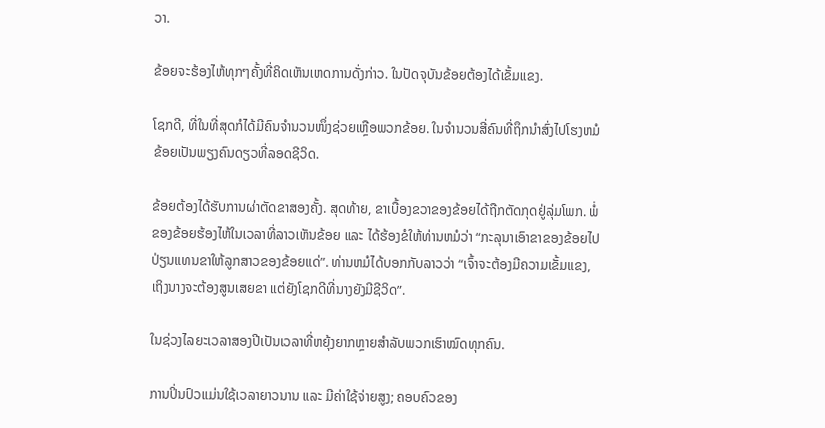ວາ.

ຂ້ອຍຈະຮ້ອງໄຫ້ທຸກໆຄັ້ງທີ່ຄິດເຫັນເຫດການດັ່ງກ່າວ. ໃນປັດຈຸບັນຂ້ອຍຕ້ອງໄດ້ເຂັ້ມແຂງ.

ໂຊກດີ, ທີ່ໃນທີ່ສຸດກໍໄດ້ມີຄົນຈໍານວນໜຶ່ງຊ່ວຍເຫຼືອພວກຂ້ອຍ. ໃນຈໍານວນສີ່ຄົນທີ່ຖຶກນໍາສົ່ງໄປໂຮງຫມໍ ຂ້ອຍເປັນພຽງຄົນດຽວທີ່ລອດຊີວິດ.

ຂ້ອຍຕ້ອງໄດ້ຮັບການຜ່າຕັດຂາສອງຄັ້ງ. ສຸດທ້າຍ, ຂາເບື້ອງຂວາຂອງຂ້ອຍໄດ້ຖືກຕັດກຸດຢູ່ລຸ່ມໂພກ. ພໍ່ຂອງຂ້ອຍຮ້ອງໄຫ້ໃນເວລາທີ່ລາວເຫັນຂ້ອຍ ແລະ ໄດ້ຮ້ອງຂໍໃຫ້ທ່ານຫມໍວ່າ “ກະລຸນາເອົາຂາຂອງຂ້ອຍໄປປ່ຽນແທນຂາໃຫ້ລູກສາວຂອງຂ້ອຍແດ່”. ທ່ານຫມໍໄດ້ບອກກັບລາວວ່າ “ເຈົ້າຈະຕ້ອງມີຄວາມເຂັ້ມແຂງ, ເຖິງນາງຈະຕ້ອງສູນເສຍຂາ ແຕ່ຍັງໂຊກດີທີ່ນາງຍັງມີຊີວິດ”.

ໃນຊ່ວງໄລຍະເວລາສອງປີເປັນເວລາທີ່ຫຍຸ້ງຍາກຫຼາຍສໍາລັບພວກເຮົາໝົດທຸກຄົນ.

ການປິ່ນປົວແມ່ນໃຊ້ເວລາຍາວນານ ແລະ ມີຄ່າໃຊ້ຈ່າຍສູງ; ຄອບຄົວຂອງ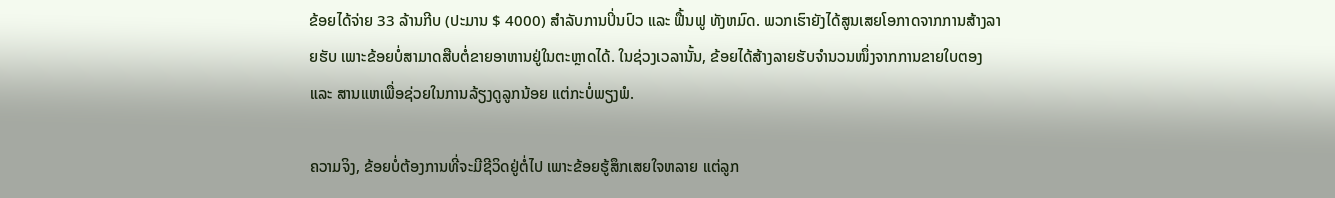ຂ້ອຍໄດ້ຈ່າຍ 33 ລ້ານກີບ (ປະມານ $ 4000) ສໍາລັບການປິ່ນປົວ ແລະ ຟື້ນຟູ ທັງຫມົດ. ພວກເຮົາຍັງໄດ້ສູນເສຍໂອກາດຈາກການສ້າງລາຍຮັບ ເພາະຂ້ອຍບໍ່ສາມາດສືບຕໍ່ຂາຍອາຫານຢູ່ໃນຕະຫຼາດໄດ້. ໃນຊ່ວງເວລານັ້ນ, ຂ້ອຍໄດ້ສ້າງລາຍຮັບຈໍານວນໜຶ່ງຈາກການຂາຍໃບຕອງ ແລະ ສານແຫເພື່ອຊ່ວຍໃນການລ້ຽງດູລູກນ້ອຍ ແຕ່ກະບໍ່ພຽງພໍ.

ຄວາມຈິງ, ຂ້ອຍບໍ່ຕ້ອງການທີ່ຈະມີຊີວິດຢູ່ຕໍ່ໄປ ເພາະຂ້ອຍຮູ້ສຶກເສຍໃຈຫລາຍ ແຕ່ລູກ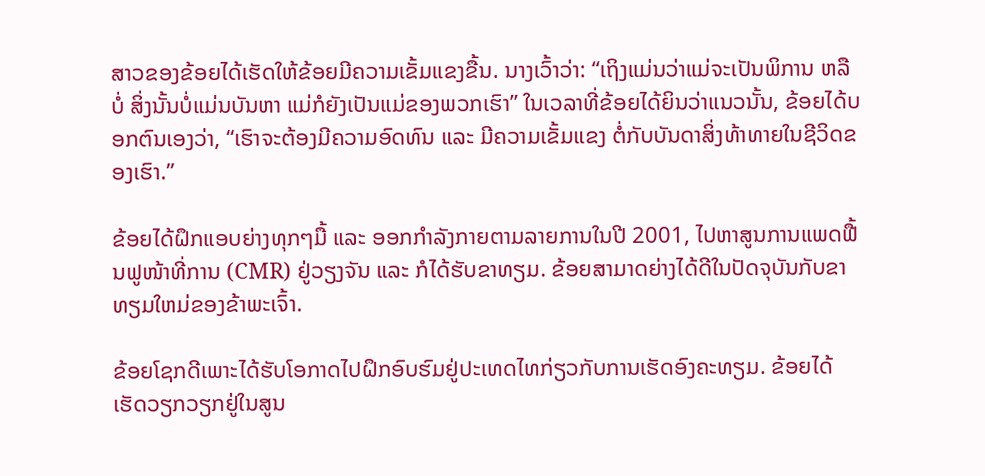ສາວຂອງຂ້ອຍໄດ້ເຮັດໃຫ້ຂ້ອຍມີຄວາມເຂັ້ມແຂງຂື້ນ. ນາງເວົ້າວ່າ: “ເຖິງແມ່ນວ່າແມ່ຈະເປັນພິການ ຫລືບໍ່ ສິ່ງນັ້ນບໍ່ແມ່ນບັນຫາ ແມ່ກໍຍັງເປັນແມ່ຂອງພວກເຮົາ” ໃນເວລາທີ່ຂ້ອຍໄດ້ຍິນວ່າແນວນັ້ນ, ຂ້ອຍໄດ້ບອກຕົນເອງວ່າ, “ເຮົາຈະຕ້ອງມີຄວາມອົດທົນ ແລະ ມີຄວາມເຂັ້ມແຂງ ຕໍ່ກັບບັນດາສິ່ງທ້າທາຍໃນຊີວິດຂອງເຮົາ.”

ຂ້ອຍໄດ້ຝຶກແອບຍ່າງທຸກໆມື້ ແລະ ອອກກໍາລັງກາຍຕາມລາຍການໃນປີ 2001, ໄປຫາສູນການແພດຟື້ນຟູໜ້າທີ່ການ (CMR) ຢູ່ວຽງຈັນ ແລະ ກໍໄດ້ຮັບຂາທຽມ. ຂ້ອຍສາມາດຍ່າງໄດ້ດີໃນປັດຈຸບັນກັບຂາທຽມໃຫມ່ຂອງຂ້າພະເຈົ້າ.

ຂ້ອຍໂຊກດີເພາະໄດ້ຮັບໂອກາດໄປຝຶກອົບຮົມຢູ່ປະເທດໄທກ່ຽວກັບການເຮັດອົງຄະທຽມ. ຂ້ອຍໄດ້ເຮັດວຽກວຽກຢູ່ໃນສູນ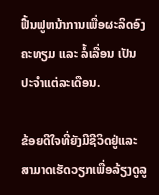ຟື້ນຟູຫນ້າການເພື່ອຜະລິດອົງຄະທຽມ ແລະ ລໍ້ເລື່ອນ ເປັນປະຈໍາແຕ່ລະເດືອນ.

ຂ້ອຍດີໃຈທີ່ຍັງມີຊີວິດຢູ່ແລະສາມາດເຮັດວຽກເພື່ອລ້ຽງດູລູ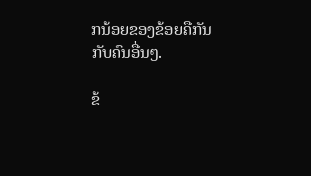ກນ້ອຍຂອງຂ້ອຍຄືກັນກັບຄົນອື່ນໆ.

ຂ້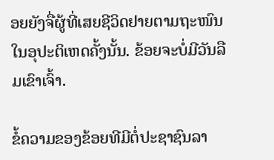ອຍຍັງຈື່ຜູ້ທີ່ເສຍຊີວິດຢາຍຕາມຖະໜົນໃນອຸປະຕິເຫດຄັ້ງນັ້ນ. ຂ້ອຍຈະບໍ່ມີວັນລືມເຂົາເຈົ້າ.

ຂໍ້ຄວາມຂອງຂ້ອຍທີມີຕໍ່ປະຊາຊົນລາ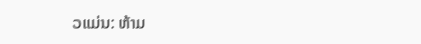ວແມ່ນ: ຫ້າມ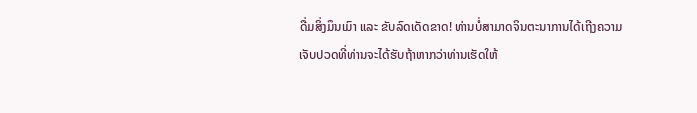ດື່ມສິ່ງມຶນເມົາ ແລະ ຂັບລົດເດັດຂາດ! ທ່ານບໍ່ສາມາດຈິນຕະນາການໄດ້ເຖີງຄວາມເຈັບປວດທີ່ທ່ານຈະໄດ້ຮັບຖ້າຫາກວ່າທ່ານເຮັດໃຫ້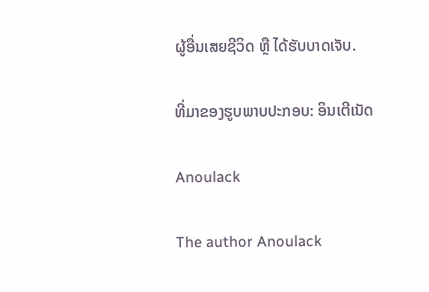ຜູ້ອື່ນເສຍຊີວິດ ຫຼື ໄດ້ຮັບບາດເຈັບ.

ທີ່ມາຂອງຮູບພາບປະກອບ: ອິນເຕີເນັດ

Anoulack

The author Anoulack